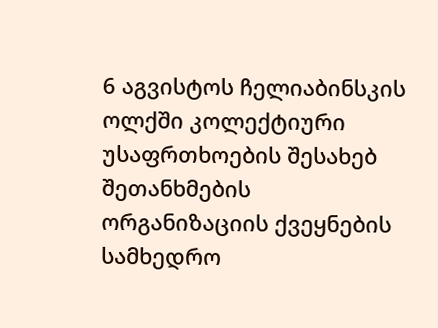6 აგვისტოს ჩელიაბინსკის ოლქში კოლექტიური უსაფრთხოების შესახებ შეთანხმების ორგანიზაციის ქვეყნების სამხედრო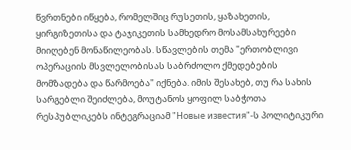წვრთნები იწყება, რომელშიც რუსეთის, ყაზახეთის, ყირგიზეთისა და ტაჯიკეთის სამხედრო მოსამსახურეები მიიღებენ მონაწილეობას. სწავლების თემა "ერთობლივი ოპერაციის მსვლელობისას საბრძოლო ქმედებების მომზადება და წარმოება" იქნება. იმის შესახებ, თუ რა სახის სარგებლი შეიძლება, მოუტანოს ყოფილ საბჭოთა რესპუბლიკებს ინტეგრაციამ "Новые известия"-ს პოლიტიკური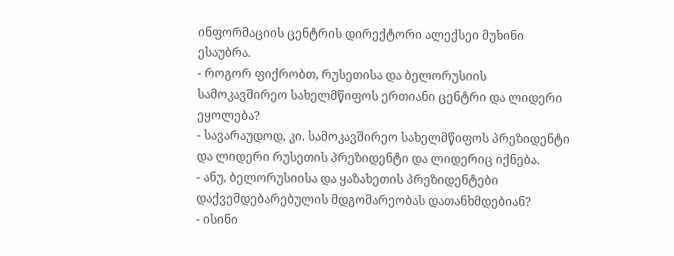ინფორმაციის ცენტრის დირექტორი ალექსეი მუხინი ესაუბრა.
- როგორ ფიქრობთ, რუსეთისა და ბელორუსიის სამოკავშირეო სახელმწიფოს ერთიანი ცენტრი და ლიდერი ეყოლება?
- სავარაუდოდ, კი. სამოკავშირეო სახელმწიფოს პრეზიდენტი და ლიდერი რუსეთის პრეზიდენტი და ლიდერიც იქნება.
- ანუ, ბელორუსიისა და ყაზახეთის პრეზიდენტები დაქვემდებარებულის მდგომარეობას დათანხმდებიან?
- ისინი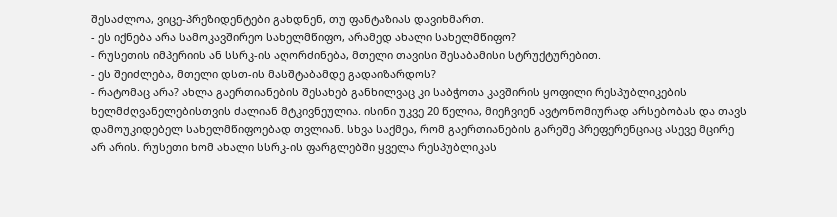შესაძლოა, ვიცე-პრეზიდენტები გახდნენ, თუ ფანტაზიას დავიხმართ.
- ეს იქნება არა სამოკავშირეო სახელმწიფო, არამედ ახალი სახელმწიფო?
- რუსეთის იმპერიის ან სსრკ-ის აღორძინება, მთელი თავისი შესაბამისი სტრუქტურებით.
- ეს შეიძლება, მთელი დსთ-ის მასშტაბამდე გადაიზარდოს?
- რატომაც არა? ახლა გაერთიანების შესახებ განხილვაც კი საბჭოთა კავშირის ყოფილი რესპუბლიკების ხელმძღვანელებისთვის ძალიან მტკივნეულია. ისინი უკვე 20 წელია, მიეჩვიენ ავტონომიურად არსებობას და თავს დამოუკიდებელ სახელმწიფოებად თვლიან. სხვა საქმეა, რომ გაერთიანების გარეშე პრეფერენციაც ასევე მცირე არ არის. რუსეთი ხომ ახალი სსრკ-ის ფარგლებში ყველა რესპუბლიკას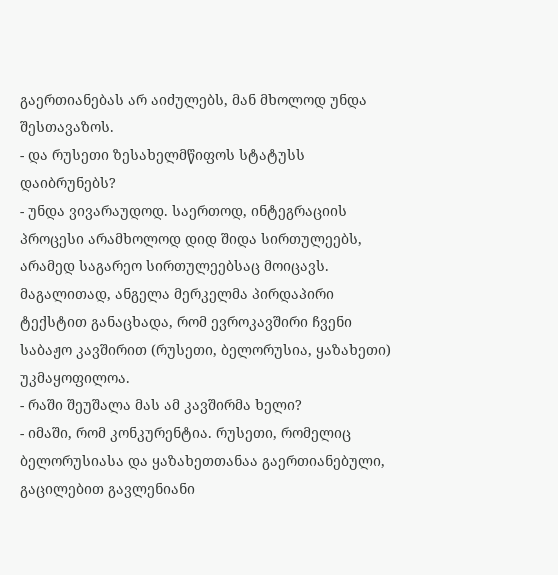გაერთიანებას არ აიძულებს, მან მხოლოდ უნდა შესთავაზოს.
- და რუსეთი ზესახელმწიფოს სტატუსს დაიბრუნებს?
- უნდა ვივარაუდოდ. საერთოდ, ინტეგრაციის პროცესი არამხოლოდ დიდ შიდა სირთულეებს, არამედ საგარეო სირთულეებსაც მოიცავს. მაგალითად, ანგელა მერკელმა პირდაპირი ტექსტით განაცხადა, რომ ევროკავშირი ჩვენი საბაჟო კავშირით (რუსეთი, ბელორუსია, ყაზახეთი) უკმაყოფილოა.
- რაში შეუშალა მას ამ კავშირმა ხელი?
- იმაში, რომ კონკურენტია. რუსეთი, რომელიც ბელორუსიასა და ყაზახეთთანაა გაერთიანებული, გაცილებით გავლენიანი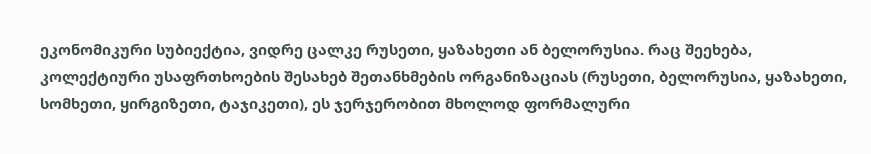ეკონომიკური სუბიექტია, ვიდრე ცალკე რუსეთი, ყაზახეთი ან ბელორუსია. რაც შეეხება, კოლექტიური უსაფრთხოების შესახებ შეთანხმების ორგანიზაციას (რუსეთი, ბელორუსია, ყაზახეთი, სომხეთი, ყირგიზეთი, ტაჯიკეთი), ეს ჯერჯერობით მხოლოდ ფორმალური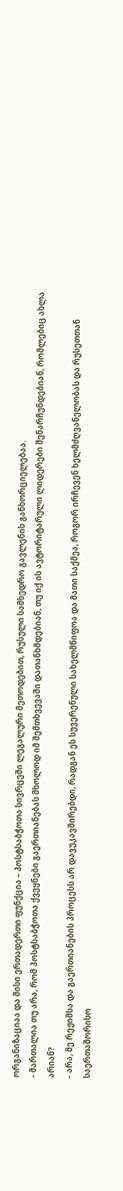ორგანიზაციაა და მისი ერთადერთი ფუნქცია – პოსტსაბჭოთა სივრცეში ლეგალური მეთოდებით, რუსული სამხედრო გავლენის განხორციელებაა.
- მართალია თუ არა, რომ პოსტსაბჭოთა ქვეყნები გაერთიანებას მხოლოდ იმ შემთხვევაში დათანხმდებიან, თუ იქ ის ავტორიტარული ლიდერები შენარჩუნდებიან, რომლებიც ახლა არიან?
- არა, მე რეჟიმსა და გაერთიანების პროცესს არ დავუკავშირებდი, რადგან ეს სუვერენული სახელმწიფოა და მათი საქმეა, როგორ ირჩევენ ხელმძღვანელობას და რუსეთთან საერთაშორისო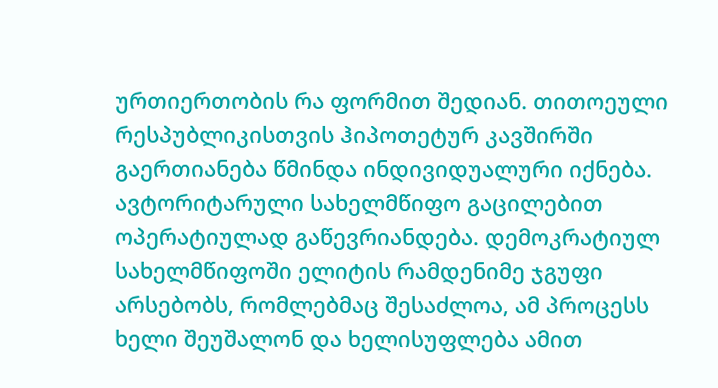ურთიერთობის რა ფორმით შედიან. თითოეული რესპუბლიკისთვის ჰიპოთეტურ კავშირში გაერთიანება წმინდა ინდივიდუალური იქნება. ავტორიტარული სახელმწიფო გაცილებით ოპერატიულად გაწევრიანდება. დემოკრატიულ სახელმწიფოში ელიტის რამდენიმე ჯგუფი არსებობს, რომლებმაც შესაძლოა, ამ პროცესს ხელი შეუშალონ და ხელისუფლება ამით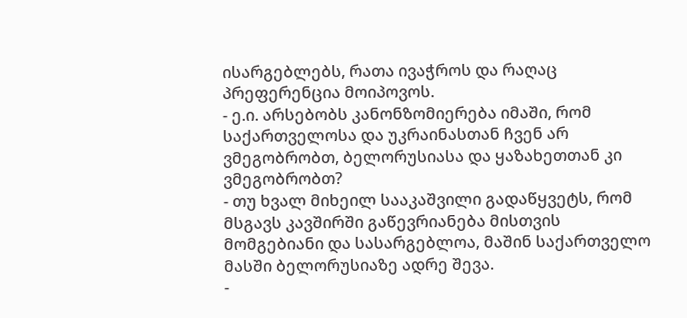ისარგებლებს, რათა ივაჭროს და რაღაც პრეფერენცია მოიპოვოს.
- ე.ი. არსებობს კანონზომიერება იმაში, რომ საქართველოსა და უკრაინასთან ჩვენ არ ვმეგობრობთ, ბელორუსიასა და ყაზახეთთან კი ვმეგობრობთ?
- თუ ხვალ მიხეილ სააკაშვილი გადაწყვეტს, რომ მსგავს კავშირში გაწევრიანება მისთვის მომგებიანი და სასარგებლოა, მაშინ საქართველო მასში ბელორუსიაზე ადრე შევა.
-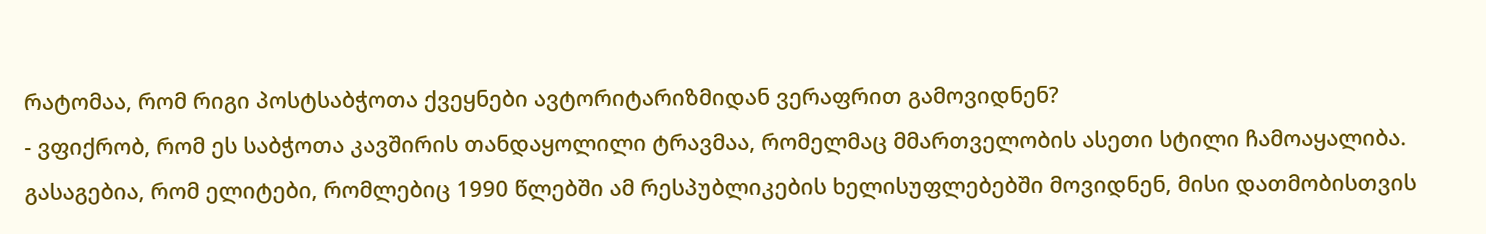რატომაა, რომ რიგი პოსტსაბჭოთა ქვეყნები ავტორიტარიზმიდან ვერაფრით გამოვიდნენ?
- ვფიქრობ, რომ ეს საბჭოთა კავშირის თანდაყოლილი ტრავმაა, რომელმაც მმართველობის ასეთი სტილი ჩამოაყალიბა. გასაგებია, რომ ელიტები, რომლებიც 1990 წლებში ამ რესპუბლიკების ხელისუფლებებში მოვიდნენ, მისი დათმობისთვის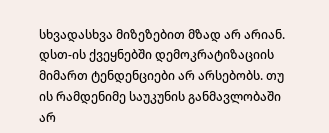სხვადასხვა მიზეზებით მზად არ არიან. დსთ-ის ქვეყნებში დემოკრატიზაციის მიმართ ტენდენციები არ არსებობს. თუ ის რამდენიმე საუკუნის განმავლობაში არ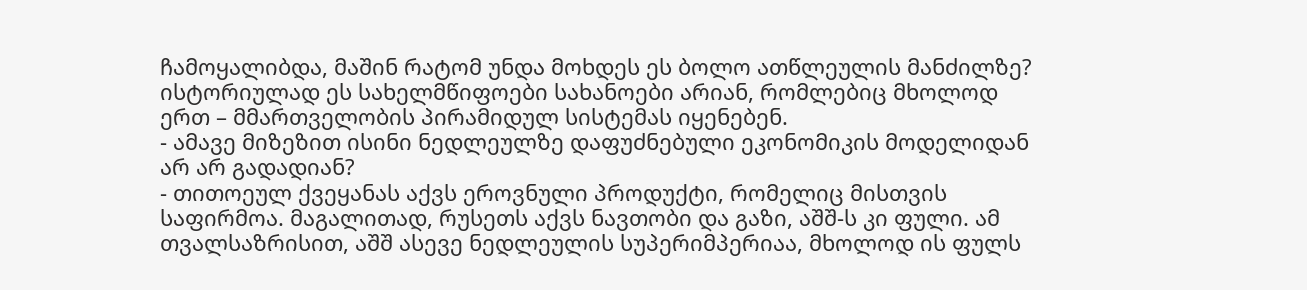ჩამოყალიბდა, მაშინ რატომ უნდა მოხდეს ეს ბოლო ათწლეულის მანძილზე? ისტორიულად ეს სახელმწიფოები სახანოები არიან, რომლებიც მხოლოდ ერთ – მმართველობის პირამიდულ სისტემას იყენებენ.
- ამავე მიზეზით ისინი ნედლეულზე დაფუძნებული ეკონომიკის მოდელიდან არ არ გადადიან?
- თითოეულ ქვეყანას აქვს ეროვნული პროდუქტი, რომელიც მისთვის საფირმოა. მაგალითად, რუსეთს აქვს ნავთობი და გაზი, აშშ-ს კი ფული. ამ თვალსაზრისით, აშშ ასევე ნედლეულის სუპერიმპერიაა, მხოლოდ ის ფულს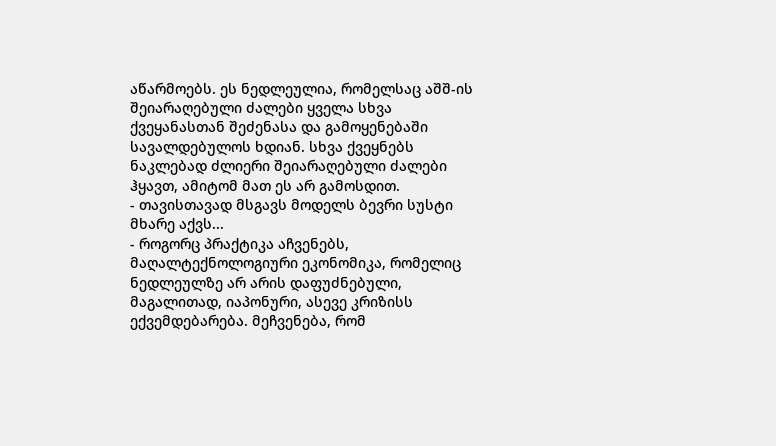აწარმოებს. ეს ნედლეულია, რომელსაც აშშ-ის შეიარაღებული ძალები ყველა სხვა ქვეყანასთან შეძენასა და გამოყენებაში სავალდებულოს ხდიან. სხვა ქვეყნებს ნაკლებად ძლიერი შეიარაღებული ძალები ჰყავთ, ამიტომ მათ ეს არ გამოსდით.
- თავისთავად მსგავს მოდელს ბევრი სუსტი მხარე აქვს...
- როგორც პრაქტიკა აჩვენებს, მაღალტექნოლოგიური ეკონომიკა, რომელიც ნედლეულზე არ არის დაფუძნებული, მაგალითად, იაპონური, ასევე კრიზისს ექვემდებარება. მეჩვენება, რომ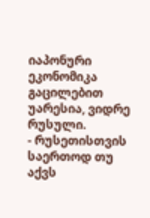იაპონური ეკონომიკა გაცილებით უარესია, ვიდრე რუსული.
- რუსეთისთვის საერთოდ თუ აქვს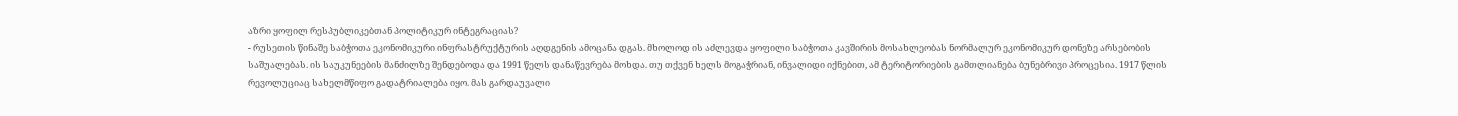აზრი ყოფილ რესპუბლიკებთან პოლიტიკურ ინტეგრაციას?
- რუსეთის წინაშე საბჭოთა ეკონომიკური ინფრასტრუქტურის აღდგენის ამოცანა დგას. მხოლოდ ის აძლევდა ყოფილი საბჭოთა კავშირის მოსახლეობას ნორმალურ ეკონომიკურ დონეზე არსებობის საშუალებას. ის საუკუნეების მანძილზე შენდებოდა და 1991 წელს დანაწევრება მოხდა. თუ თქვენ ხელს მოგაჭრიან, ინვალიდი იქნებით, ამ ტერიტორიების გამთლიანება ბუნებრივი პროცესია. 1917 წლის რევოლუციაც სახელმწიფო გადატრიალება იყო. მას გარდაუვალი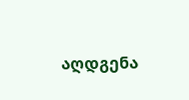აღდგენა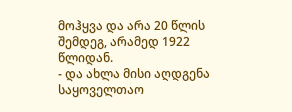მოჰყვა და არა 20 წლის შემდეგ, არამედ 1922 წლიდან.
- და ახლა მისი აღდგენა საყოველთაო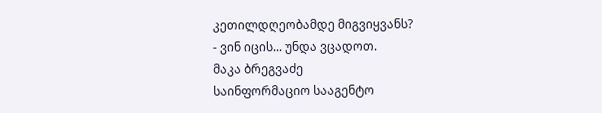კეთილდღეობამდე მიგვიყვანს?
- ვინ იცის... უნდა ვცადოთ.
მაკა ბრეგვაძე
საინფორმაციო სააგენტო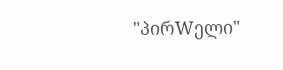"პირWელი"